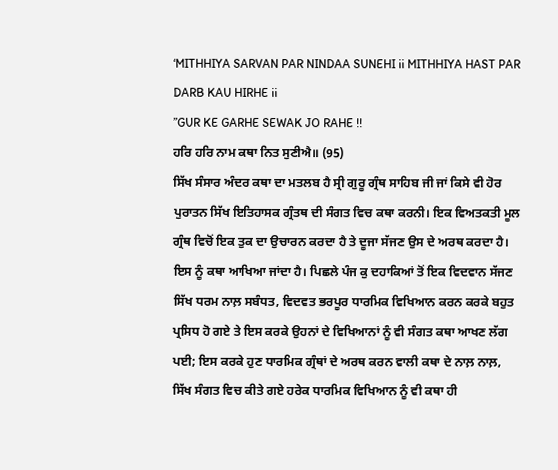‘MITHHIYA SARVAN PAR NINDAA SUNEHI ii MITHHIYA HAST PAR DARB KAU HIRHE ii
”GUR KE GARHE SEWAK JO RAHE !!
ਹਰਿ ਹਰਿ ਨਾਮ ਕਥਾ ਨਿਤ ਸੁਣੀਐ॥ (95)
ਸਿੱਖ ਸੰਸਾਰ ਅੰਦਰ ਕਥਾ ਦਾ ਮਤਲਬ ਹੈ ਸ੍ਰੀ ਗੁਰੂ ਗ੍ਰੰਥ ਸਾਹਿਬ ਜੀ ਜਾਂ ਕਿਸੇ ਵੀ ਹੋਰ ਪੁਰਾਤਨ ਸਿੱਖ ਇਤਿਹਾਸਕ ਗ੍ਰੰਤਥ ਦੀ ਸੰਗਤ ਵਿਚ ਕਥਾ ਕਰਨੀ। ਇਕ ਵਿਅਤਕਤੀ ਮੂਲ ਗ੍ਰੰਥ ਵਿਚੋਂ ਇਕ ਤੁਕ ਦਾ ਉਚਾਰਨ ਕਰਦਾ ਹੈ ਤੇ ਦੂਜਾ ਸੱਜਣ ਉਸ ਦੇ ਅਰਥ ਕਰਦਾ ਹੈ। ਇਸ ਨੂੰ ਕਥਾ ਆਖਿਆ ਜਾਂਦਾ ਹੈ। ਪਿਛਲੇ ਪੰਜ ਕੁ ਦਹਾਕਿਆਂ ਤੋਂ ਇਕ ਵਿਦਵਾਨ ਸੱਜਣ ਸਿੱਖ ਧਰਮ ਨਾਲ਼ ਸਬੰਧਤ, ਵਿਦਵਤ ਭਰਪੂਰ ਧਾਰਮਿਕ ਵਿਖਿਆਨ ਕਰਨ ਕਰਕੇ ਬਹੁਤ ਪ੍ਰਸਿਧ ਹੋ ਗਏ ਤੇ ਇਸ ਕਰਕੇ ਉਹਨਾਂ ਦੇ ਵਿਖਿਆਨਾਂ ਨੂੰ ਵੀ ਸੰਗਤ ਕਥਾ ਆਖਣ ਲੱਗ ਪਈ; ਇਸ ਕਰਕੇ ਹੁਣ ਧਾਰਮਿਕ ਗ੍ਰੰਥਾਂ ਦੇ ਅਰਥ ਕਰਨ ਵਾਲੀ ਕਥਾ ਦੇ ਨਾਲ਼ ਨਾਲ਼, ਸਿੱਖ ਸੰਗਤ ਵਿਚ ਕੀਤੇ ਗਏ ਹਰੇਕ ਧਾਰਮਿਕ ਵਿਖਿਆਨ ਨੂੰ ਵੀ ਕਥਾ ਹੀ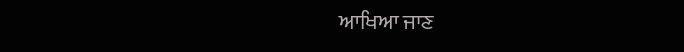ਆਖਿਆ ਜਾਣ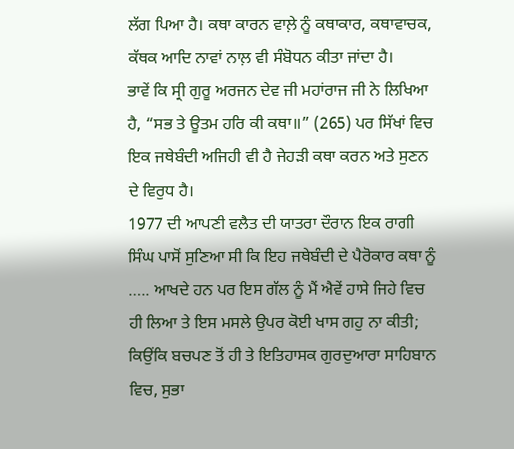ਲੱਗ ਪਿਆ ਹੈ। ਕਥਾ ਕਾਰਨ ਵਾਲ਼ੇ ਨੂੰ ਕਥਾਕਾਰ, ਕਥਾਵਾਚਕ, ਕੱਥਕ ਆਦਿ ਨਾਵਾਂ ਨਾਲ਼ ਵੀ ਸੰਬੋਧਨ ਕੀਤਾ ਜਾਂਦਾ ਹੈ।
ਭਾਵੇਂ ਕਿ ਸ੍ਰੀ ਗੁਰੂ ਅਰਜਨ ਦੇਵ ਜੀ ਮਹਾਂਰਾਜ ਜੀ ਨੇ ਲਿਖਿਆ ਹੈ, “ਸਭ ਤੇ ਊਤਮ ਹਰਿ ਕੀ ਕਥਾ॥” (265) ਪਰ ਸਿੱਖਾਂ ਵਿਚ ਇਕ ਜਥੇਬੰਦੀ ਅਜਿਹੀ ਵੀ ਹੈ ਜੇਹੜੀ ਕਥਾ ਕਰਨ ਅਤੇ ਸੁਣਨ ਦੇ ਵਿਰੁਧ ਹੈ।
1977 ਦੀ ਆਪਣੀ ਵਲੈਤ ਦੀ ਯਾਤਰਾ ਦੌਰਾਨ ਇਕ ਰਾਗੀ ਸਿੰਘ ਪਾਸੋਂ ਸੁਣਿਆ ਸੀ ਕਿ ਇਹ ਜਥੇਬੰਦੀ ਦੇ ਪੈਰੋਕਾਰ ਕਥਾ ਨੂੰ ….. ਆਖਦੇ ਹਨ ਪਰ ਇਸ ਗੱਲ ਨੂੰ ਮੈਂ ਐਵੇਂ ਹਾਸੇ ਜਿਹੇ ਵਿਚ ਹੀ ਲਿਆ ਤੇ ਇਸ ਮਸਲੇ ਉਪਰ ਕੋਈ ਖਾਸ ਗਹੁ ਨਾ ਕੀਤੀ; ਕਿਉਂਕਿ ਬਚਪਣ ਤੋਂ ਹੀ ਤੇ ਇਤਿਹਾਸਕ ਗੁਰਦੁਆਰਾ ਸਾਹਿਬਾਨ ਵਿਚ, ਸੁਭਾ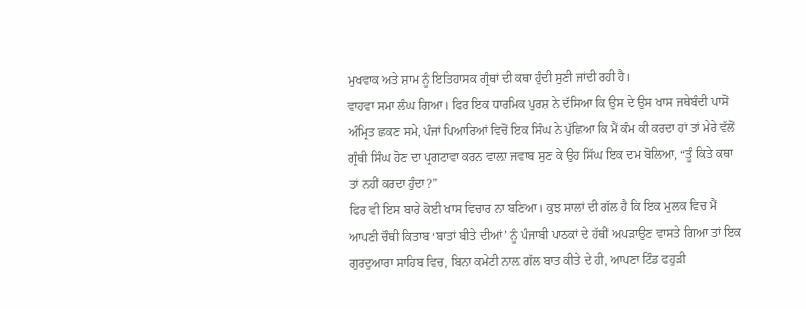ਮੁਖਵਾਕ ਅਤੇ ਸ਼ਾਮ ਨੂੰ ਇਤਿਹਾਸਕ ਗ੍ਰੰਥਾਂ ਦੀ ਕਥਾ ਹੁੰਦੀ ਸੁਣੀ ਜਾਂਦੀ ਰਹੀ ਹੈ।
ਵਾਹਵਾ ਸਮਾ ਲੰਘ ਗਿਆ। ਫਿਰ ਇਕ ਧਾਰਮਿਕ ਪੁਰਸ਼ ਨੇ ਦੱਸਿਆ ਕਿ ਉਸ ਦੇ ਉਸ ਖਾਸ ਜਥੇਬੰਦੀ ਪਾਸੋਂ ਅੰਮ੍ਰਿਤ ਛਕਣ ਸਮੇ, ਪੰਜਾਂ ਪਿਆਰਿਆਂ ਵਿਚੋਂ ਇਕ ਸਿੰਘ ਨੇ ਪੁੱਛਿਆ ਕਿ ਮੈਂ ਕੰਮ ਕੀ ਕਰਦਾ ਹਾਂ ਤਾਂ ਮੇਰੇ ਵੱਲੋਂ ਗ੍ਰੰਥੀ ਸਿੰਘ ਹੋਣ ਦਾ ਪ੍ਰਗਟਾਵਾ ਕਰਨ ਵਾਲ਼ਾ ਜਵਾਬ ਸੁਣ ਕੇ ਉਹ ਸਿੱਘ ਇਕ ਦਮ ਬੋਲਿਆ, “ਤੂੰ ਕਿਤੇ ਕਥਾ ਤਾਂ ਨਹੀਂ ਕਰਦਾ ਹੁੰਦਾ?”
ਫਿਰ ਵੀ ਇਸ ਬਾਰੇ ਕੋਈ ਖਾਸ ਵਿਚਾਰ ਨਾ ਬਣਿਆ। ਕੁਝ ਸਾਲਾਂ ਦੀ ਗੱਲ ਹੈ ਕਿ ਇਕ ਮੁਲਕ ਵਿਚ ਮੈਂ ਆਪਣੀ ਚੌਥੀ ਕਿਤਾਬ ‘ਬਾਤਾਂ ਬੀਤੇ ਦੀਆਂ’ ਨੂੰ ਪੰਜਾਬੀ ਪਾਠਕਾਂ ਦੇ ਹੱਥੀਂ ਅਪੜਾਉਣ ਵਾਸਤੇ ਗਿਆ ਤਾਂ ਇਕ ਗੁਰਦੁਆਰਾ ਸਾਹਿਬ ਵਿਚ, ਬਿਨਾ ਕਮੇਟੀ ਨਾਲ਼ ਗੱਲ ਬਾਤ ਕੀਤੇ ਦੇ ਹੀ, ਆਪਣਾ ਟਿੰਡ ਫਹੁੜੀ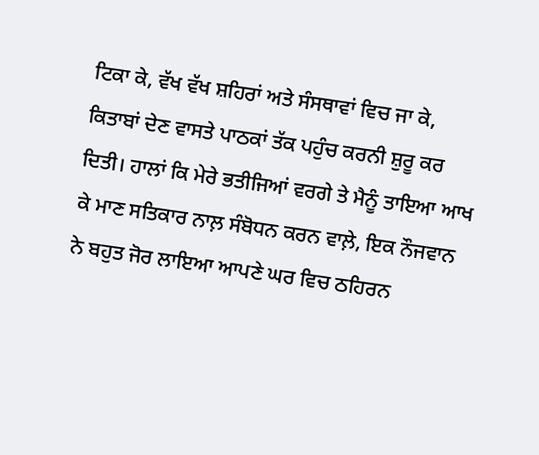ਟਿਕਾ ਕੇ, ਵੱਖ ਵੱਖ ਸ਼ਹਿਰਾਂ ਅਤੇ ਸੰਸਥਾਵਾਂ ਵਿਚ ਜਾ ਕੇ, ਕਿਤਾਬਾਂ ਦੇਣ ਵਾਸਤੇ ਪਾਠਕਾਂ ਤੱਕ ਪਹੁੰਚ ਕਰਨੀ ਸ਼ੁਰੂ ਕਰ ਦਿਤੀ। ਹਾਲਾਂ ਕਿ ਮੇਰੇ ਭਤੀਜਿਆਂ ਵਰਗੇ ਤੇ ਮੈਨੂੰ ਤਾਇਆ ਆਖ ਕੇ ਮਾਣ ਸਤਿਕਾਰ ਨਾਲ਼ ਸੰਬੋਧਨ ਕਰਨ ਵਾਲ਼ੇ, ਇਕ ਨੌਜਵਾਨ ਨੇ ਬਹੁਤ ਜੋਰ ਲਾਇਆ ਆਪਣੇ ਘਰ ਵਿਚ ਠਹਿਰਨ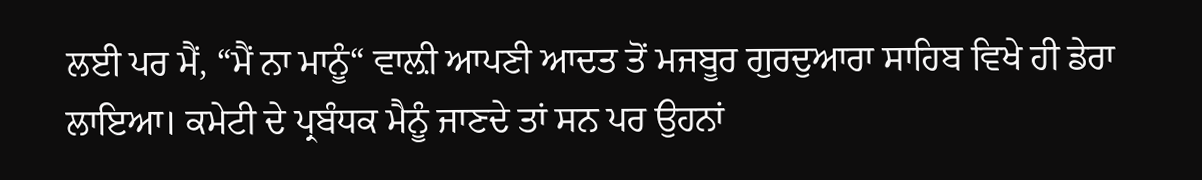ਲਈ ਪਰ ਮੈਂ, “ਮੈਂ ਨਾ ਮਾਨੂੰ“ ਵਾਲ਼ੀ ਆਪਣੀ ਆਦਤ ਤੋਂ ਮਜਬੂਰ ਗੁਰਦੁਆਰਾ ਸਾਹਿਬ ਵਿਖੇ ਹੀ ਡੇਰਾ ਲਾਇਆ। ਕਮੇਟੀ ਦੇ ਪ੍ਰਬੰਧਕ ਮੈਨੂੰ ਜਾਣਦੇ ਤਾਂ ਸਨ ਪਰ ਉਹਨਾਂ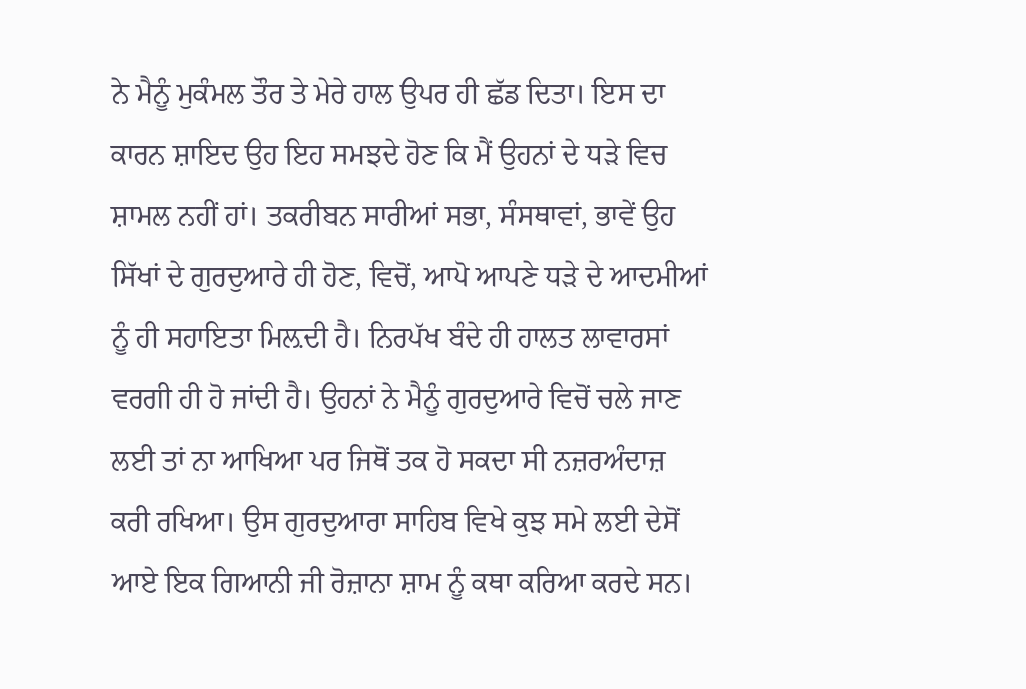ਨੇ ਮੈਨੂੰ ਮੁਕੰਮਲ ਤੌਰ ਤੇ ਮੇਰੇ ਹਾਲ ਉਪਰ ਹੀ ਛੱਡ ਦਿਤਾ। ਇਸ ਦਾ ਕਾਰਨ ਸ਼ਾਇਦ ਉਹ ਇਹ ਸਮਝਦੇ ਹੋਣ ਕਿ ਮੈਂ ਉਹਨਾਂ ਦੇ ਧੜੇ ਵਿਚ ਸ਼ਾਮਲ ਨਹੀਂ ਹਾਂ। ਤਕਰੀਬਨ ਸਾਰੀਆਂ ਸਭਾ, ਸੰਸਥਾਵਾਂ, ਭਾਵੇਂ ਉਹ ਸਿੱਖਾਂ ਦੇ ਗੁਰਦੁਆਰੇ ਹੀ ਹੋਣ, ਵਿਚੋਂ, ਆਪੋ ਆਪਣੇ ਧੜੇ ਦੇ ਆਦਮੀਆਂ ਨੂੰ ਹੀ ਸਹਾਇਤਾ ਮਿਲ਼ਦੀ ਹੈ। ਨਿਰਪੱਖ ਬੰਦੇ ਹੀ ਹਾਲਤ ਲਾਵਾਰਸਾਂ ਵਰਗੀ ਹੀ ਹੋ ਜਾਂਦੀ ਹੈ। ਉਹਨਾਂ ਨੇ ਮੈਨੂੰ ਗੁਰਦੁਆਰੇ ਵਿਚੋਂ ਚਲੇ ਜਾਣ ਲਈ ਤਾਂ ਨਾ ਆਖਿਆ ਪਰ ਜਿਥੋਂ ਤਕ ਹੋ ਸਕਦਾ ਸੀ ਨਜ਼ਰਅੰਦਾਜ਼ ਕਰੀ ਰਖਿਆ। ਉਸ ਗੁਰਦੁਆਰਾ ਸਾਹਿਬ ਵਿਖੇ ਕੁਝ ਸਮੇ ਲਈ ਦੇਸੋਂ ਆਏ ਇਕ ਗਿਆਨੀ ਜੀ ਰੋਜ਼ਾਨਾ ਸ਼ਾਮ ਨੂੰ ਕਥਾ ਕਰਿਆ ਕਰਦੇ ਸਨ।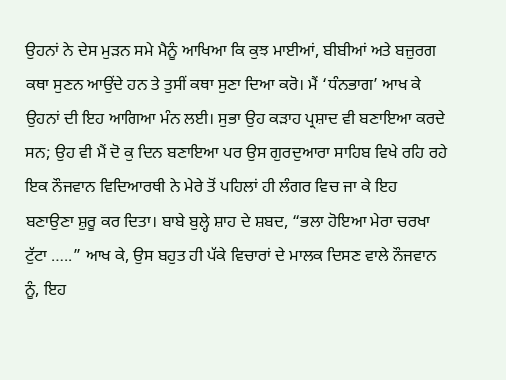ਉਹਨਾਂ ਨੇ ਦੇਸ ਮੁੜਨ ਸਮੇ ਮੈਨੂੰ ਆਖਿਆ ਕਿ ਕੁਝ ਮਾਈਆਂ, ਬੀਬੀਆਂ ਅਤੇ ਬਜ਼ੁਰਗ ਕਥਾ ਸੁਣਨ ਆਉਂਦੇ ਹਨ ਤੇ ਤੁਸੀਂ ਕਥਾ ਸੁਣਾ ਦਿਆ ਕਰੋ। ਮੈਂ ‘ਧੰਨਭਾਗ’ ਆਖ ਕੇ ਉਹਨਾਂ ਦੀ ਇਹ ਆਗਿਆ ਮੰਨ ਲਈ। ਸੁਭਾ ਉਹ ਕੜਾਹ ਪ੍ਰਸ਼ਾਦ ਵੀ ਬਣਾਇਆ ਕਰਦੇ ਸਨ; ਉਹ ਵੀ ਮੈਂ ਦੋ ਕੁ ਦਿਨ ਬਣਾਇਆ ਪਰ ਉਸ ਗੁਰਦੁਆਰਾ ਸਾਹਿਬ ਵਿਖੇ ਰਹਿ ਰਹੇ ਇਕ ਨੌਜਵਾਨ ਵਿਦਿਆਰਥੀ ਨੇ ਮੇਰੇ ਤੋਂ ਪਹਿਲਾਂ ਹੀ ਲੰਗਰ ਵਿਚ ਜਾ ਕੇ ਇਹ ਬਣਾਉਣਾ ਸ਼ੁਰੂ ਕਰ ਦਿਤਾ। ਬਾਬੇ ਬੁਲ੍ਹੇ ਸ਼ਾਹ ਦੇ ਸ਼ਬਦ, “ਭਲਾ ਹੋਇਆ ਮੇਰਾ ਚਰਖਾ ਟੁੱਟਾ …..” ਆਖ ਕੇ, ਉਸ ਬਹੁਤ ਹੀ ਪੱਕੇ ਵਿਚਾਰਾਂ ਦੇ ਮਾਲਕ ਦਿਸਣ ਵਾਲੇ ਨੌਜਵਾਨ ਨੂੰ, ਇਹ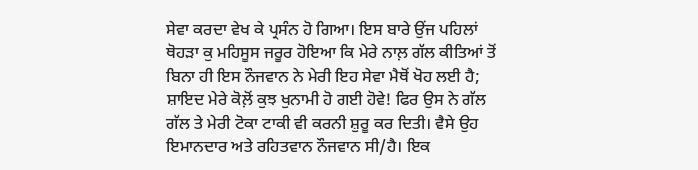ਸੇਵਾ ਕਰਦਾ ਵੇਖ ਕੇ ਪ੍ਰਸੰਨ ਹੋ ਗਿਆ। ਇਸ ਬਾਰੇ ਉਂਜ ਪਹਿਲਾਂ ਥੋਹੜਾ ਕੁ ਮਹਿਸੂਸ ਜਰੂਰ ਹੋਇਆ ਕਿ ਮੇਰੇ ਨਾਲ਼ ਗੱਲ ਕੀਤਿਆਂ ਤੋਂ ਬਿਨਾ ਹੀ ਇਸ ਨੌਜਵਾਨ ਨੇ ਮੇਰੀ ਇਹ ਸੇਵਾ ਮੈਥੋਂ ਖੋਹ ਲਈ ਹੈ; ਸ਼ਾਇਦ ਮੇਰੇ ਕੋਲ਼ੋਂ ਕੁਝ ਖੁਨਾਮੀ ਹੋ ਗਈ ਹੋਵੇ! ਫਿਰ ਉਸ ਨੇ ਗੱਲ ਗੱਲ ਤੇ ਮੇਰੀ ਟੋਕਾ ਟਾਕੀ ਵੀ ਕਰਨੀ ਸ਼ੁਰੂ ਕਰ ਦਿਤੀ। ਵੈਸੇ ਉਹ ਇਮਾਨਦਾਰ ਅਤੇ ਰਹਿਤਵਾਨ ਨੌਜਵਾਨ ਸੀ/ਹੈ। ਇਕ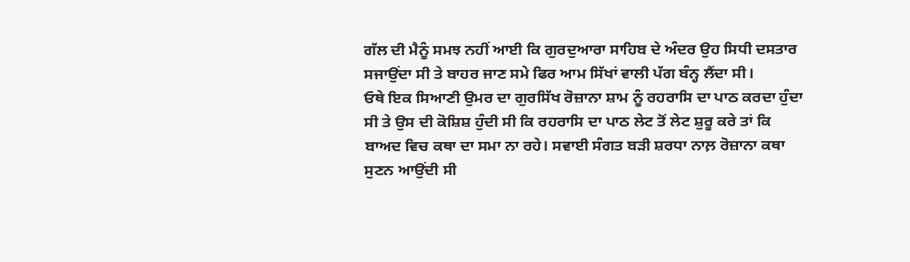ਗੱਲ ਦੀ ਮੈਨੂੰ ਸਮਝ ਨਹੀਂ ਆਈ ਕਿ ਗੁਰਦੁਆਰਾ ਸਾਹਿਬ ਦੇ ਅੰਦਰ ਉਹ ਸਿਧੀ ਦਸਤਾਰ ਸਜਾਉਂਦਾ ਸੀ ਤੇ ਬਾਹਰ ਜਾਣ ਸਮੇ ਫਿਰ ਆਮ ਸਿੱਖਾਂ ਵਾਲੀ ਪੱਗ ਬੰਨ੍ਹ ਲੈਂਦਾ ਸੀ।
ਓਥੇ ਇਕ ਸਿਆਣੀ ਉਮਰ ਦਾ ਗੁਰਸਿੱਖ ਰੋਜ਼ਾਨਾ ਸ਼ਾਮ ਨੂੰ ਰਹਰਾਸਿ ਦਾ ਪਾਠ ਕਰਦਾ ਹੁੰਦਾ ਸੀ ਤੇ ਉਸ ਦੀ ਕੋਸ਼ਿਸ਼ ਹੁੰਦੀ ਸੀ ਕਿ ਰਹਰਾਸਿ ਦਾ ਪਾਠ ਲੇਟ ਤੋਂ ਲੇਟ ਸ਼ੁਰੂ ਕਰੇ ਤਾਂ ਕਿ ਬਾਅਦ ਵਿਚ ਕਥਾ ਦਾ ਸਮਾ ਨਾ ਰਹੇ। ਸਵਾਈ ਸੰਗਤ ਬੜੀ ਸ਼ਰਧਾ ਨਾਲ਼ ਰੋਜ਼ਾਨਾ ਕਥਾ ਸੁਣਨ ਆਉਂਦੀ ਸੀ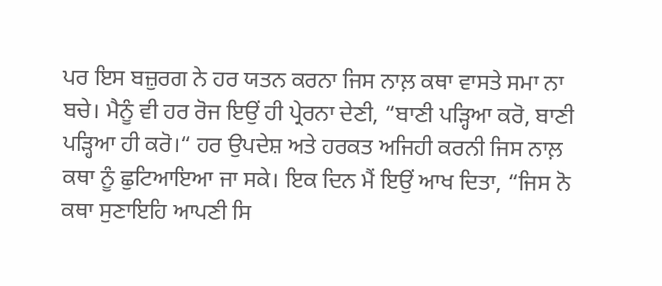ਪਰ ਇਸ ਬਜ਼ੁਰਗ ਨੇ ਹਰ ਯਤਨ ਕਰਨਾ ਜਿਸ ਨਾਲ਼ ਕਥਾ ਵਾਸਤੇ ਸਮਾ ਨਾ ਬਚੇ। ਮੈਨੂੰ ਵੀ ਹਰ ਰੋਜ ਇਉਂ ਹੀ ਪ੍ਰੇਰਨਾ ਦੇਣੀ, “ਬਾਣੀ ਪੜ੍ਹਿਆ ਕਰੋ, ਬਾਣੀ ਪੜ੍ਹਿਆ ਹੀ ਕਰੋ।“ ਹਰ ਉਪਦੇਸ਼ ਅਤੇ ਹਰਕਤ ਅਜਿਹੀ ਕਰਨੀ ਜਿਸ ਨਾਲ਼ ਕਥਾ ਨੂੰ ਛੁਟਿਆਇਆ ਜਾ ਸਕੇ। ਇਕ ਦਿਨ ਮੈਂ ਇਉਂ ਆਖ ਦਿਤਾ, “ਜਿਸ ਨੋ ਕਥਾ ਸੁਣਾਇਹਿ ਆਪਣੀ ਸਿ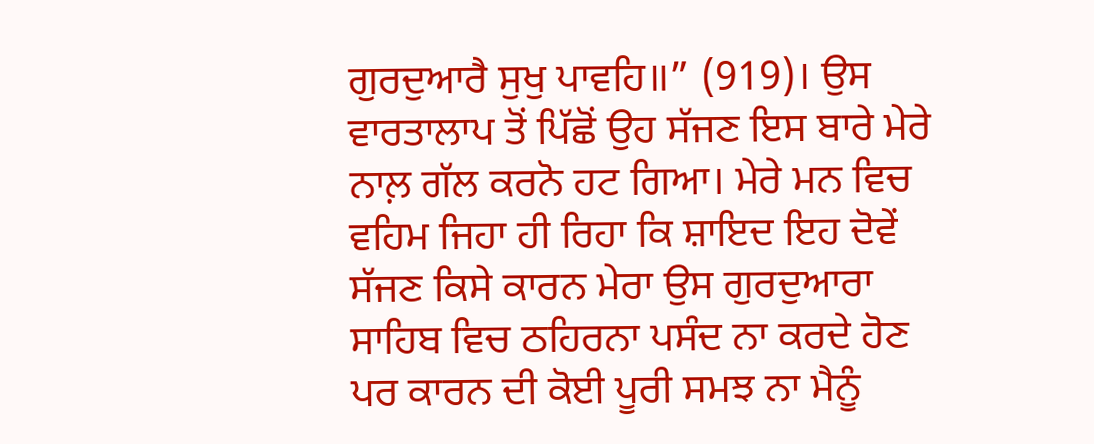ਗੁਰਦੁਆਰੈ ਸੁਖੁ ਪਾਵਹਿ॥” (919)। ਉਸ ਵਾਰਤਾਲਾਪ ਤੋਂ ਪਿੱਛੋਂ ਉਹ ਸੱਜਣ ਇਸ ਬਾਰੇ ਮੇਰੇ ਨਾਲ਼ ਗੱਲ ਕਰਨੋ ਹਟ ਗਿਆ। ਮੇਰੇ ਮਨ ਵਿਚ ਵਹਿਮ ਜਿਹਾ ਹੀ ਰਿਹਾ ਕਿ ਸ਼ਾਇਦ ਇਹ ਦੋਵੇਂ ਸੱਜਣ ਕਿਸੇ ਕਾਰਨ ਮੇਰਾ ਉਸ ਗੁਰਦੁਆਰਾ ਸਾਹਿਬ ਵਿਚ ਠਹਿਰਨਾ ਪਸੰਦ ਨਾ ਕਰਦੇ ਹੋਣ ਪਰ ਕਾਰਨ ਦੀ ਕੋਈ ਪੂਰੀ ਸਮਝ ਨਾ ਮੈਨੂੰ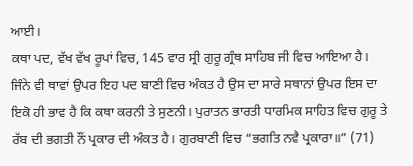ਆਈ।
ਕਥਾ ਪਦ, ਵੱਖ ਵੱਖ ਰੂਪਾਂ ਵਿਚ, 145 ਵਾਰ ਸ੍ਰੀ ਗੁਰੂ ਗ੍ਰੰਥ ਸਾਹਿਬ ਜੀ ਵਿਚ ਆਇਆ ਹੈ। ਜਿੰਨੇ ਵੀ ਥਾਵਾਂ ਉਪਰ ਇਹ ਪਦ ਬਾਣੀ ਵਿਚ ਅੰਕਤ ਹੈ ਉਸ ਦਾ ਸਾਰੇ ਸਥਾਨਾਂ ਉਪਰ ਇਸ ਦਾ ਇਕੋ ਹੀ ਭਾਵ ਹੈ ਕਿ ਕਥਾ ਕਰਨੀ ਤੇ ਸੁਣਨੀ। ਪੁਰਾਤਨ ਭਾਰਤੀ ਧਾਰਮਿਕ ਸਾਹਿਤ ਵਿਚ ਗੁਰੂ ਤੇ ਰੱਬ ਦੀ ਭਗਤੀ ਨੌਂ ਪ੍ਰਕਾਰ ਦੀ ਅੰਕਤ ਹੈ। ਗੁਰਬਾਣੀ ਵਿਚ “ਭਗਤਿ ਨਵੈ ਪ੍ਰਕਾਰਾ॥” (71)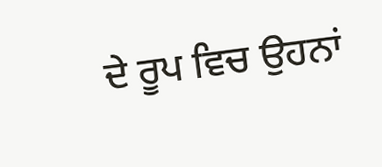ਦੇ ਰੂਪ ਵਿਚ ਉਹਨਾਂ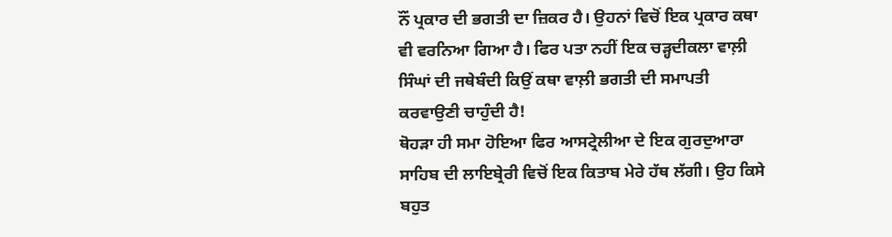ਨੌਂ ਪ੍ਰਕਾਰ ਦੀ ਭਗਤੀ ਦਾ ਜ਼ਿਕਰ ਹੈ। ਉਹਨਾਂ ਵਿਚੋਂ ਇਕ ਪ੍ਰਕਾਰ ਕਥਾ ਵੀ ਵਰਨਿਆ ਗਿਆ ਹੈ। ਫਿਰ ਪਤਾ ਨਹੀਂ ਇਕ ਚੜ੍ਹਦੀਕਲਾ ਵਾਲ਼ੀ ਸਿੰਘਾਂ ਦੀ ਜਥੇਬੰਦੀ ਕਿਉਂ ਕਥਾ ਵਾਲ਼ੀ ਭਗਤੀ ਦੀ ਸਮਾਪਤੀ ਕਰਵਾਉਣੀ ਚਾਹੁੰਦੀ ਹੈ!
ਥੋਹੜਾ ਹੀ ਸਮਾ ਹੋਇਆ ਫਿਰ ਆਸਟ੍ਰੇਲੀਆ ਦੇ ਇਕ ਗੁਰਦੁਆਰਾ ਸਾਹਿਬ ਦੀ ਲਾਇਬ੍ਰੇਰੀ ਵਿਚੋਂ ਇਕ ਕਿਤਾਬ ਮੇਰੇ ਹੱਥ ਲੱਗੀ। ਉਹ ਕਿਸੇ ਬਹੁਤ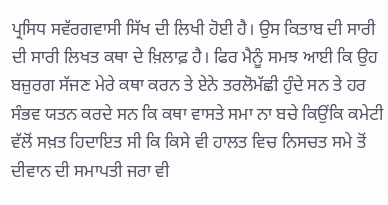ਪ੍ਰਸਿਧ ਸਵੱਰਗਵਾਸੀ ਸਿੱਖ ਦੀ ਲਿਖੀ ਹੋਈ ਹੈ। ਉਸ ਕਿਤਾਬ ਦੀ ਸਾਰੀ ਦੀ ਸਾਰੀ ਲਿਖਤ ਕਥਾ ਦੇ ਖ਼ਿਲਾਫ਼ ਹੈ। ਫਿਰ ਮੈਨੂੰ ਸਮਝ ਆਈ ਕਿ ਉਹ ਬਜ਼ੁਰਗ ਸੱਜਣ ਮੇਰੇ ਕਥਾ ਕਰਨ ਤੇ ਏਨੇ ਤਰਲੋਮੱਛੀ ਹੁੰਦੇ ਸਨ ਤੇ ਹਰ ਸੰਭਵ ਯਤਨ ਕਰਦੇ ਸਨ ਕਿ ਕਥਾ ਵਾਸਤੇ ਸਮਾ ਨਾ ਬਚੇ ਕਿਉਂਕਿ ਕਮੇਟੀ ਵੱਲੋਂ ਸਖ਼ਤ ਹਿਦਾਇਤ ਸੀ ਕਿ ਕਿਸੇ ਵੀ ਹਾਲਤ ਵਿਚ ਨਿਸਚਤ ਸਮੇ ਤੋਂ ਦੀਵਾਨ ਦੀ ਸਮਾਪਤੀ ਜਰਾ ਵੀ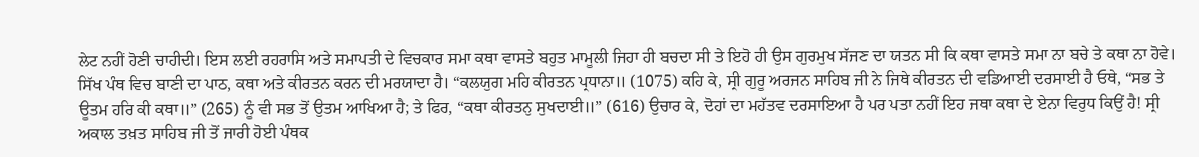ਲੇਟ ਨਹੀਂ ਹੋਣੀ ਚਾਹੀਦੀ। ਇਸ ਲਈ ਰਹਰਾਸਿ ਅਤੇ ਸਮਾਪਤੀ ਦੇ ਵਿਚਕਾਰ ਸਮਾ ਕਥਾ ਵਾਸਤੇ ਬਹੁਤ ਮਾਮੂਲੀ ਜਿਹਾ ਹੀ ਬਚਦਾ ਸੀ ਤੇ ਇਹੋ ਹੀ ਉਸ ਗੁਰਮੁਖ ਸੱਜਣ ਦਾ ਯਤਨ ਸੀ ਕਿ ਕਥਾ ਵਾਸਤੇ ਸਮਾ ਨਾ ਬਚੇ ਤੇ ਕਥਾ ਨਾ ਹੋਵੇ।
ਸਿੱਖ ਪੰਥ ਵਿਚ ਬਾਣੀ ਦਾ ਪਾਠ, ਕਥਾ ਅਤੇ ਕੀਰਤਨ ਕਰਨ ਦੀ ਮਰਯਾਦਾ ਹੈ। “ਕਲਯੁਗ ਮਹਿ ਕੀਰਤਨ ਪ੍ਰਧਾਨਾ॥ (1075) ਕਹਿ ਕੇ, ਸ੍ਰੀ ਗੁਰੂ ਅਰਜਨ ਸਾਹਿਬ ਜੀ ਨੇ ਜਿਥੇ ਕੀਰਤਨ ਦੀ ਵਡਿਆਈ ਦਰਸਾਈ ਹੈ ਓਥੇ, “ਸਭ ਤੇ ਊਤਮ ਹਰਿ ਕੀ ਕਥਾ॥” (265) ਨੂੰ ਵੀ ਸਭ ਤੋਂ ਉਤਮ ਆਖਿਆ ਹੈ; ਤੇ ਫਿਰ, “ਕਥਾ ਕੀਰਤਨੁ ਸੁਖਦਾਈ॥” (616) ਉਚਾਰ ਕੇ, ਦੋਹਾਂ ਦਾ ਮਹੱਤਵ ਦਰਸਾਇਆ ਹੈ ਪਰ ਪਤਾ ਨਹੀਂ ਇਹ ਜਥਾ ਕਥਾ ਦੇ ਏਨਾ ਵਿਰੁਧ ਕਿਉਂ ਹੈ! ਸ੍ਰੀ ਅਕਾਲ ਤਖ਼ਤ ਸਾਹਿਬ ਜੀ ਤੋਂ ਜਾਰੀ ਹੋਈ ਪੰਥਕ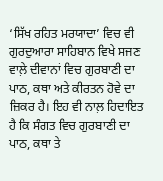‘ਸਿੱਖ ਰਹਿਤ ਮਰਯਾਦਾ’ ਵਿਚ ਵੀ ਗੁਰਦੁਆਰਾ ਸਾਹਿਬਾਨ ਵਿਖੇ ਸਜਣ ਵਾਲ਼ੇ ਦੀਵਾਨਾਂ ਵਿਚ ਗੁਰਬਾਣੀ ਦਾ ਪਾਠ, ਕਥਾ ਅਤੇ ਕੀਰਤਨ ਹੋਵੇ ਦਾ ਜ਼ਿਕਰ ਹੈ। ਇਹ ਵੀ ਨਾਲ਼ ਹਿਦਾਇਤ ਹੈ ਕਿ ਸੰਗਤ ਵਿਚ ਗੁਰਬਾਣੀ ਦਾ ਪਾਠ, ਕਥਾ ਤੇ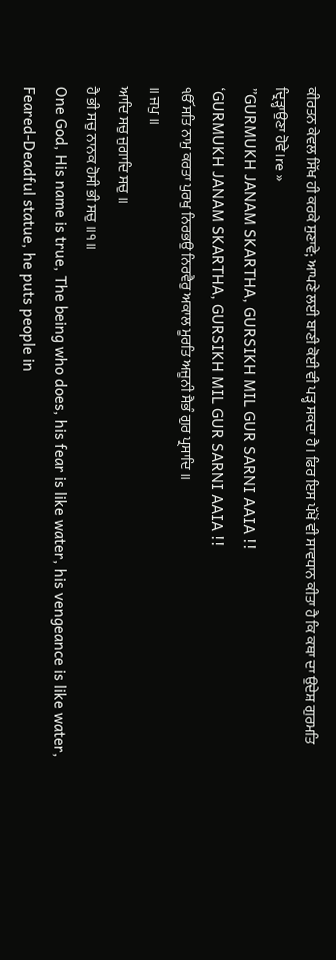ਕੀਰਤਨ ਕੇਵਲ ਸਿੱਖ ਹੀ ਕਰਕੇ ਸੁਣਾਵੇ; ਆਪਣੇ ਲਈ ਬਾਣੀ ਕੋਈ ਵੀ ਪੜ੍ਹ ਸਕਦਾ ਹੈ। ਫਿਰ ਇਸ ਪੱਖੋਂ ਵੀ ਸਾਵਧਾਨ ਕੀਤਾ ਹੈ ਕਿ ਕਥਾ ਦਾ ਉਦੇਸ਼ ਗੁਰਮਤਿ ਦ੍ਰਿੜ੍ਹਾਉਣਾ ਹੋਵੇ।re »
”GURMUKH JANAM SKARTHA, GURSIKH MIL GUR SARNI AAIA !!
‘GURMUKH JANAM SKARTHA, GURSIKH MIL GUR SARNI AAIA !!
ੴ ਸਤਿ ਨਾਮੁ ਕਰਤਾ ਪੁਰਖੁ ਨਿਰਭਉ ਨਿਰਵੈਰੁ ਅਕਾਲ ਮੂਰਤਿ ਅਜੂਨੀ ਸੈਭੰ ਗੁਰ ਪ੍ਰਸਾਦਿ ॥
॥ ਜਪੁ ॥
ਆਦਿ ਸਚੁ ਜੁਗਾਦਿ ਸਚੁ ॥
ਹੈ ਭੀ ਸਚੁ ਨਾਨਕ ਹੋਸੀ ਭੀ ਸਚੁ ॥੧॥
One God, His name is true, The being who does, his fear is like water, his vengeance is like water, Feared-Deadful statue, he puts people in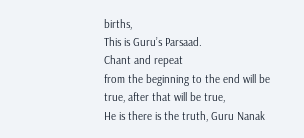births,
This is Guru’s Parsaad.
Chant and repeat
from the beginning to the end will be true, after that will be true,
He is there is the truth, Guru Nanak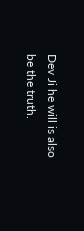Dev Ji he will is also be the truth.